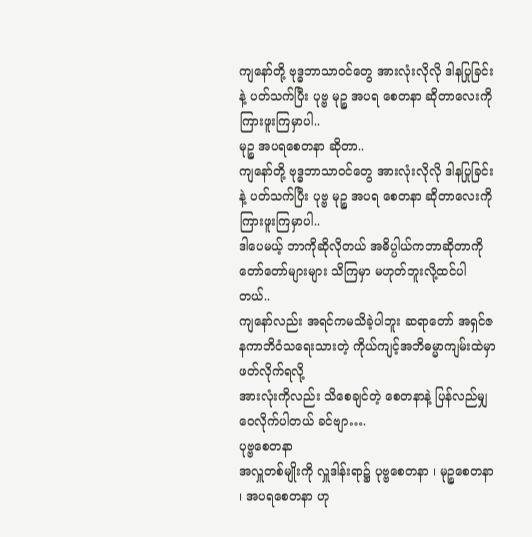ကျနော်တို့ ဗုဒ္ဓဘာသာဝင်တွေ အားလုံးလိုလို ဒါနပြုခြင်းနဲ့ ပတ်သက်ပြီး ပုဗ္ဗ မုဉ္စ အပရ စေတနာ ဆိုတာလေးကို ကြားဖူးကြမှာပါ..
မုဉ္စ အပရစေတနာ ဆိုတာ..
ကျနော်တို့ ဗုဒ္ဓဘာသာဝင်တွေ အားလုံးလိုလို ဒါနပြုခြင်းနဲ့ ပတ်သက်ပြီး ပုဗ္ဗ မုဉ္စ အပရ စေတနာ ဆိုတာလေးကို ကြားဖူးကြမှာပါ..
ဒါပေမယ့် ဘာကိုဆိုလိုတယ် အဓိပ္ပါယ်ကဘာဆိုတာကို တော်တော်များများ သိကြမှာ မဟုတ်ဘူးလို့ထင်ပါတယ်..
ကျနော်လည်း အရင်ကမသိခဲ့ပါဘူး ဆရာတော် အရှင်ဇနကာဘိဝံသရေးသားတဲ့ ကိုယ်ကျင့်အဘိဓမ္မာကျမ်းထဲမှာ ဖတ်လိုက်ရလို့
အားလုံးကိုလည်း သိစေချင်တဲ့ စေတနာနဲ့ ပြန်လည်မျှဝေလိုက်ပါတယ် ခင်ဗျာ….
ပုဗ္ဗစေတနာ
အလှူတစ်မျိုးကို လှူဒါန်းရာ၌ ပုဗ္ဗစေတနာ ၊ မုဉ္စစေတနာ ၊ အပရစေတနာ ဟု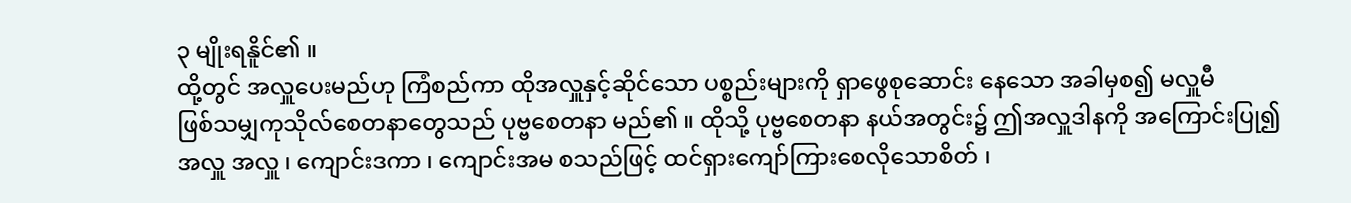၃ မျိုးရနိူင်၏ ။
ထို့တွင် အလှူပေးမည်ဟု ကြံစည်ကာ ထိုအလှူနှင့်ဆိုင်သော ပစ္စည်းများကို ရှာဖွေစုဆောင်း နေသော အခါမှစ၍ မလှူမီ
ဖြစ်သမျှကုသိုလ်စေတနာတွေသည် ပုဗ္ဗစေတနာ မည်၏ ။ ထိုသို့ ပုဗ္ဗစေတနာ နယ်အတွင်း၌ ဤအလှူဒါနကို အကြောင်းပြု၍
အလှူ အလှူ ၊ ကျောင်းဒကာ ၊ ကျောင်းအမ စသည်ဖြင့် ထင်ရှားကျော်ကြားစေလိုသောစိတ် ၊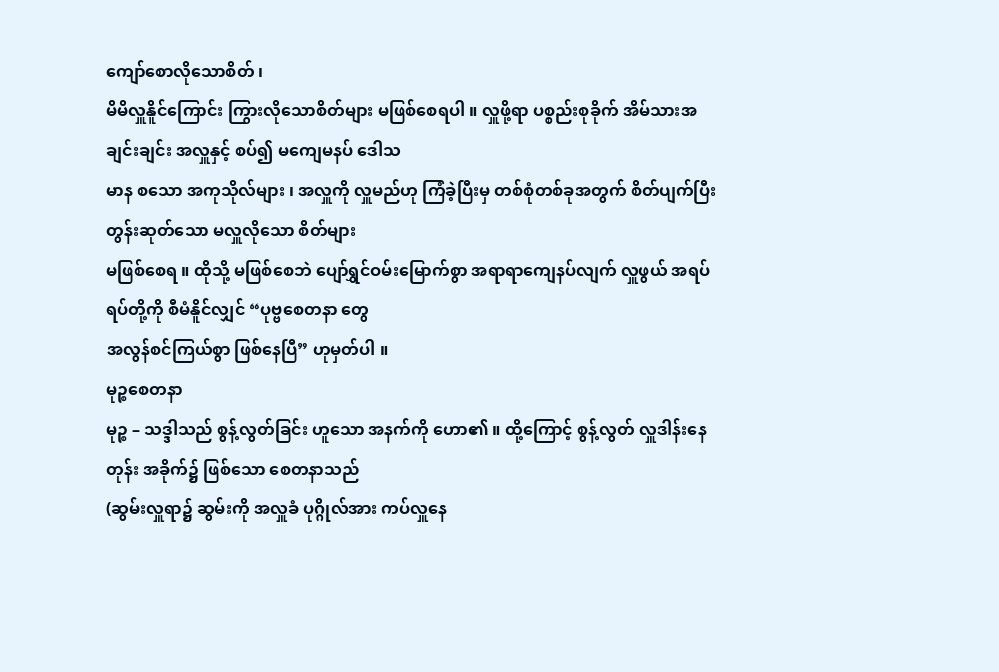ကျော်စောလိုသောစိတ် ၊
မိမိလှူနိူင်ကြောင်း ကြွားလိုသောစိတ်များ မဖြစ်စေရပါ ။ လှူဖို့ရာ ပစ္စည်းစုခိုက် အိမ်သားအချင်းချင်း အလှူနှင့် စပ်၍ မကျေမနပ် ဒေါသ
မာန စသော အကုသိုလ်များ ၊ အလှူကို လှူမည်ဟု ကြံခဲ့ပြီးမှ တစ်စုံတစ်ခုအတွက် စိတ်ပျက်ပြီး တွန်းဆုတ်သော မလှူလိုသော စိတ်များ
မဖြစ်စေရ ။ ထိုသို့ မဖြစ်စေဘဲ ပျော်ရွှင်ဝမ်းမြောက်စွာ အရာရာကျေနပ်လျက် လှူဖွယ် အရပ်ရပ်တို့ကို စီမံနိူင်လျှင် “ပုဗ္ဗစေတနာ တွေ
အလွန်စင်ကြယ်စွာ ဖြစ်နေပြီ” ဟုမှတ်ပါ ။
မုဉ္စစေတနာ
မုဉ္စ – သဒ္ဒါသည် စွန့်လွတ်ခြင်း ဟူသော အနက်ကို ဟော၏ ။ ထို့ကြောင့် စွန့်လွတ် လှူဒါန်းနေတုန်း အခိုက်၌ ဖြစ်သော စေတနာသည်
(ဆွမ်းလှူရာ၌ ဆွမ်းကို အလှူခံ ပုဂ္ဂိုလ်အား ကပ်လှူနေ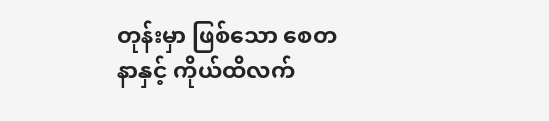တုန်းမှာ ဖြစ်သော စေတနာနှင့် ကိုယ်ထိလက်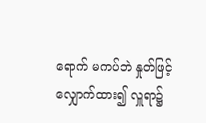ရောက် မကပ်ဘဲ နှုတ်ဖြင့်
လျှောက်ထား၍ လှူရာ၌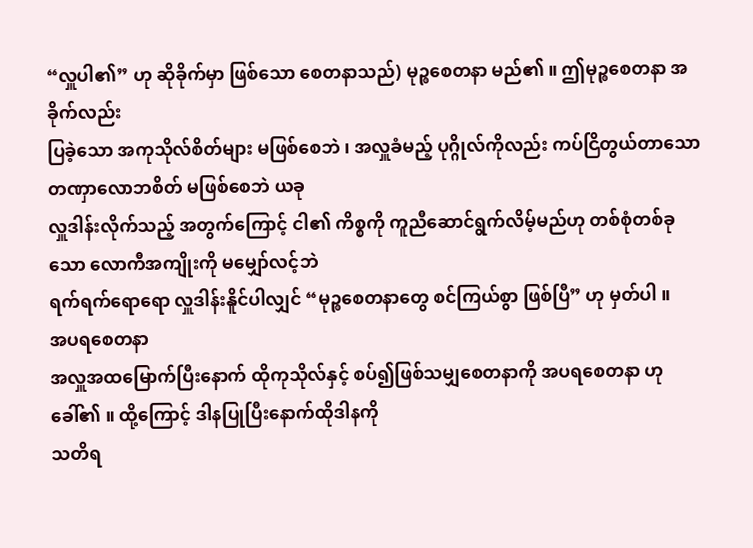“လှူပါ၏” ဟု ဆိုခိုက်မှာ ဖြစ်သော စေတနာသည်) မုဉ္စစေတနာ မည်၏ ။ ဤမုဉ္စစေတနာ အခိုက်လည်း
ပြခဲ့သော အကုသိုလ်စိတ်များ မဖြစ်စေဘဲ ၊ အလှူခံမည့် ပုဂ္ဂိုလ်ကိုလည်း ကပ်ငြိတွယ်တာသော တဏှာလောဘစိတ် မဖြစ်စေဘဲ ယခု
လှူဒါန်းလိုက်သည့် အတွက်ကြောင့် ငါ၏ ကိစ္စကို ကူညီဆောင်ရွက်လိမ့်မည်ဟု တစ်စုံတစ်ခုသော လောကီအကျိုးကို မမျှော်လင့်ဘဲ
ရက်ရက်ရောရော လှူဒါန်းနိူင်ပါလျှင် “မုဉ္စစေတနာတွေ စင်ကြယ်စွာ ဖြစ်ပြီ” ဟု မှတ်ပါ ။
အပရစေတနာ
အလှူအထမြောက်ပြီးနောက် ထိုကုသိုလ်နှင့် စပ်၍ဖြစ်သမျှစေတနာကို အပရစေတနာ ဟုခေါ်၏ ။ ထို့ကြောင့် ဒါနပြုပြီးနောက်ထိုဒါနကို
သတိရ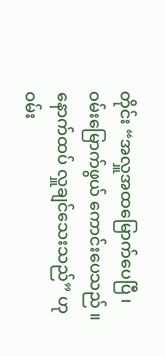တိုင်း “အလှူအထမြောက်ပေပြီ ၊ ဝမ်းမြောက်ဖွယ် ကောင်းပေသည် ။ နောက်ထပ် လှူချင်သေးသည်” ဟု ဝမ်း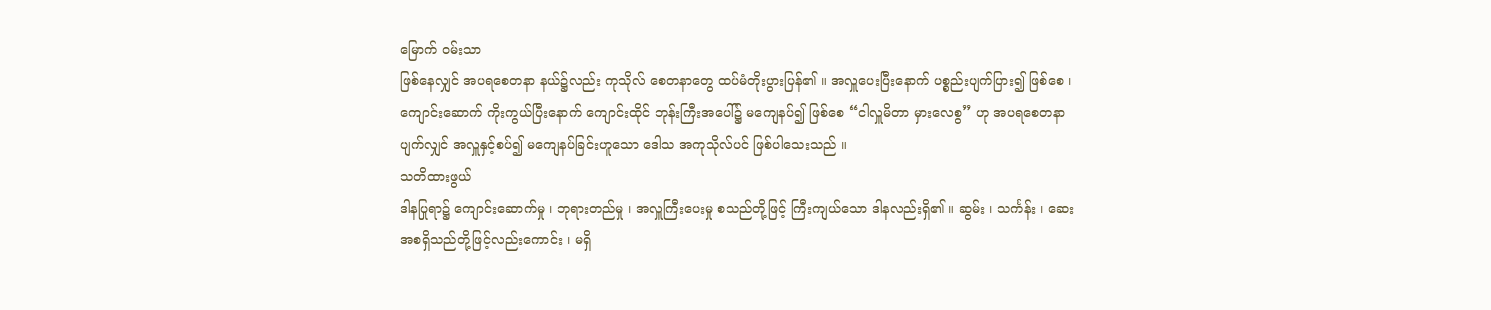မြောက် ဝမ်းသာ
ဖြစ်နေလျှင် အပရစေတနာ နယ်၌လည်း ကုသိုလ် စေတနာတွေ ထပ်မံတိုးပွားပြန်၏ ။ အလှူပေးပြီးနောက် ပစ္စည်းပျက်ပြား၍ ဖြစ်စေ ၊
ကျောင်းဆောက် ကိုးကွယ်ပြီးနောက် ကျောင်းထိုင် ဘုန်းကြီးအပေါ်၌ မကျေနပ်၍ ဖြစ်စေ “ငါလှူမိတာ မှားလေစွ” ဟု အပရစေတနာ
ပျက်လျှင် အလှူနှင့်စပ်၍ မကျေနပ်ခြင်းဟူသော ဒေါသ အကုသိုလ်ပင် ဖြစ်ပါသေးသည် ။
သတိထားဖွယ်
ဒါနပြုရာ၌ ကျောင်းဆောက်မှု ၊ ဘုရားတည်မှု ၊ အလှူကြီးပေးမှု စသည်တို့ဖြင့် ကြီးကျယ်သော ဒါနလည်းရှိ၏ ။ ဆွမ်း ၊ သင်္ကန်း ၊ ဆေး
အစရှိသည်တို့ဖြင့်လည်းကောင်း ၊ မရှိ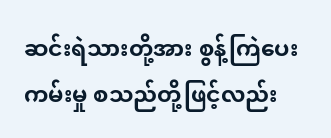ဆင်းရဲသားတို့အား စွန့်ကြဲပေးကမ်းမှု စသည်တို့ဖြင့်လည်း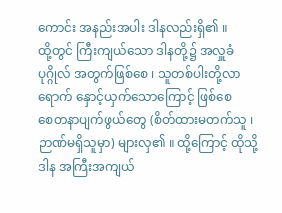ကောင်း အနည်းအပါး ဒါနလည်းရှိ၏ ။
ထို့တွင် ကြီးကျယ်သော ဒါနတို့၌ အလှူခံပုဂ္ဂိုလ် အတွက်ဖြစ်စေ ၊ သူတစ်ပါးတို့လာရောက် နှောင့်ယှက်သောကြောင့် ဖြစ်စေ
စေတနာပျက်ဖွယ်တွေ (စိတ်ထားမတက်သူ ၊ ဉာဏ်မရှိသူမှာ) များလှ၏ ။ ထို့ကြောင့် ထိုသို့ ဒါန အကြီးအကျယ်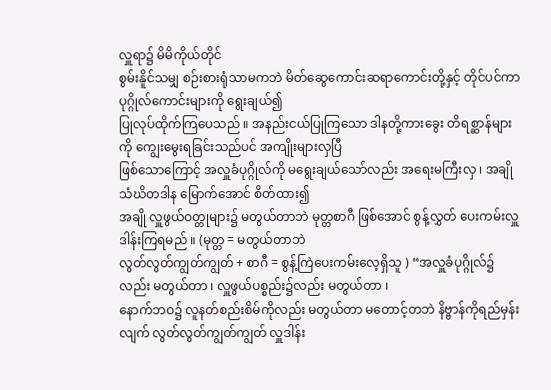လှူရာ၌ မိမိကိုယ်တိုင်
စွမ်းနိူင်သမျှ စဉ်းစားရုံသာမကဘဲ မိတ်ဆွေကောင်းဆရာကောင်းတို့နှင့် တိုင်ပင်ကာ ပုဂ္ဂိုလ်ကောင်းများကို ရွေးချယ်၍
ပြုလုပ်ထိုက်ကြပေသည် ။ အနည်းငယ်ပြုကြသော ဒါနတို့ကားခွေး တိရစ္ဆာန်များကို ကျွေးမွေးရခြင်းသည်ပင် အကျိုးများလှပြီ
ဖြစ်သောကြောင့် အလှူခံပုဂ္ဂိုလ်ကို မရွေးချယ်သော်လည်း အရေးမကြီးလှ ၊ အချို သံဃိတဒါန မြောက်အောင် စိတ်ထား၍
အချို လှူဖွယ်ဝတ္တုများ၌ မတွယ်တာဘဲ မုတ္တစာဂီ ဖြစ်အောင် စွန့်လွှတ် ပေးကမ်းလှူဒါန်းကြရမည် ။ (မုတ္တ = မတွယ်တာဘဲ
လွတ်လွတ်ကျွတ်ကျွတ် + စာဂီ = စွန့်ကြဲပေးကမ်းလေ့ရှိသူ ) “အလှူခံပုဂ္ဂိုလ်၌လည်း မတွယ်တာ ၊ လှူဖွယ်ပစ္စည်း၌လည်း မတွယ်တာ ၊
နောက်ဘဝ၌ လူနတ်စည်းစိမ်ကိုလည်း မတွယ်တာ မတောင့်တဘဲ နိဗ္ဗာန်ကိုရည်မှန်းလျက် လွတ်လွတ်ကျွတ်ကျွတ် လှူဒါန်း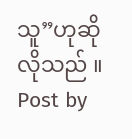သူ”ဟုဆိုလိုသည် ။
Post by